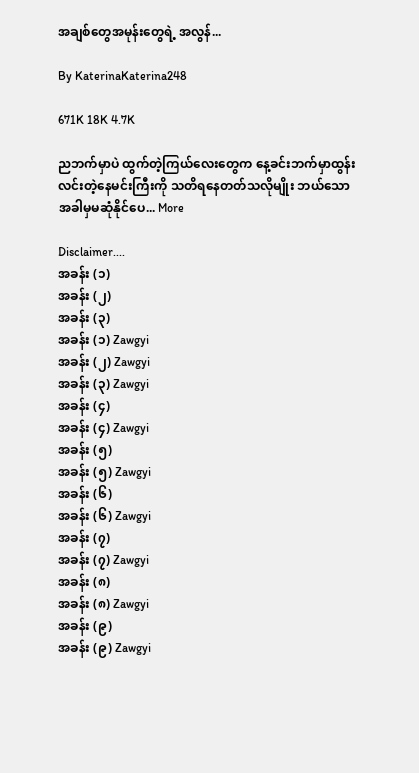အချစ်တွေအမုန်းတွေရဲ့ အလွန်...

By KaterinaKaterina248

671K 18K 4.7K

ညဘက်မှာပဲ ထွက်တဲ့ကြယ်လေးတွေက နေ့ခင်းဘက်မှာထွန်းလင်းတဲ့နေမင်းကြီးကို သတိရနေတတ်သလိုမျိုး ဘယ်သောအခါမှမဆုံနိုင်ပေ... More

Disclaimer....
အခန်း (၁)
အခန်း (၂)
အခန်း (၃)
အခန်း (၁) Zawgyi
အခန်း (၂) Zawgyi
အခန်း (၃) Zawgyi
အခန်း (၄)
အခန်း (၄) Zawgyi
အခန်း (၅)
အခန်း (၅) Zawgyi
အခန်း (၆)
အခန်း (၆) Zawgyi
အခန်း (၇)
အခန်း (၇) Zawgyi
အခန်း (၈)
အခန်း (၈) Zawgyi
အခန်း (၉)
အခန်း (၉) Zawgyi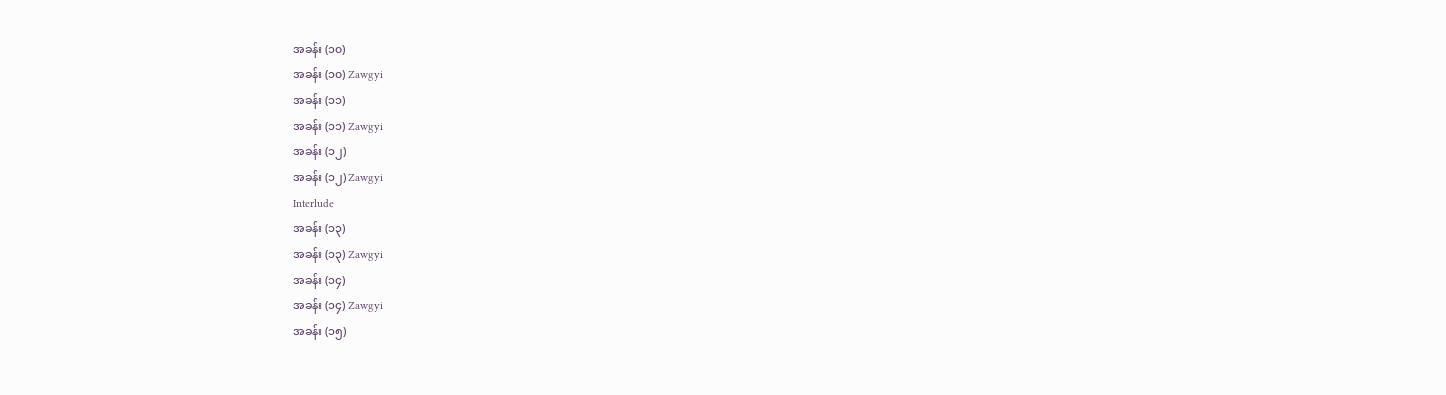အခန်း (၁၀)
အခန်း (၁၀) Zawgyi
အခန်း (၁၁)
အခန်း (၁၁) Zawgyi
အခန်း (၁၂)
အခန်း (၁၂) Zawgyi
Interlude
အခန်း (၁၃)
အခန်း (၁၃) Zawgyi
အခန်း (၁၄)
အခန်း (၁၄) Zawgyi
အခန်း (၁၅)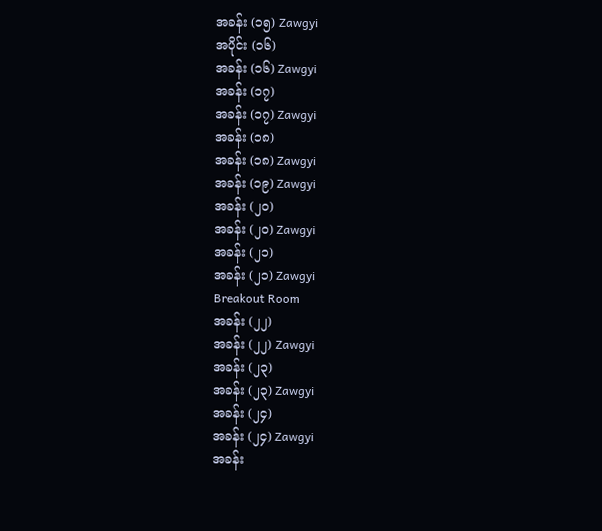အခန်း (၁၅) Zawgyi
အပိုင်း (၁၆)
အခန်း (၁၆) Zawgyi
အခန်း (၁၇)
အခန်း (၁၇) Zawgyi
အခန်း (၁၈)
အခန်း (၁၈) Zawgyi
အခန်း (၁၉) Zawgyi
အခန်း (၂၀)
အခန်း (၂၀) Zawgyi
အခန်း (၂၁)
အခန်း (၂၁) Zawgyi
Breakout Room
အခန်း (၂၂)
အခန်း (၂၂) Zawgyi
အခန်း (၂၃)
အခန်း (၂၃) Zawgyi
အခန်း (၂၄)
အခန်း (၂၄) Zawgyi
အခန်း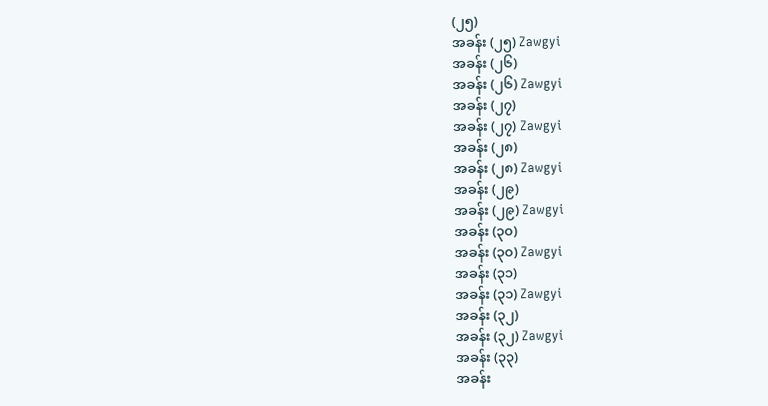(၂၅)
အခန်း (၂၅) Zawgyi
အခန်း (၂၆)
အခန်း (၂၆) Zawgyi
အခန်း (၂၇)
အခန်း (၂၇) Zawgyi
အခန်း (၂၈)
အခန်း (၂၈) Zawgyi
အခန်း (၂၉)
အခန်း (၂၉) Zawgyi
အခန်း (၃၀)
အခန်း (၃၀) Zawgyi
အခန်း (၃၁)
အခန်း (၃၁) Zawgyi
အခန်း (၃၂)
အခန်း (၃၂) Zawgyi
အခန်း (၃၃)
အခန်း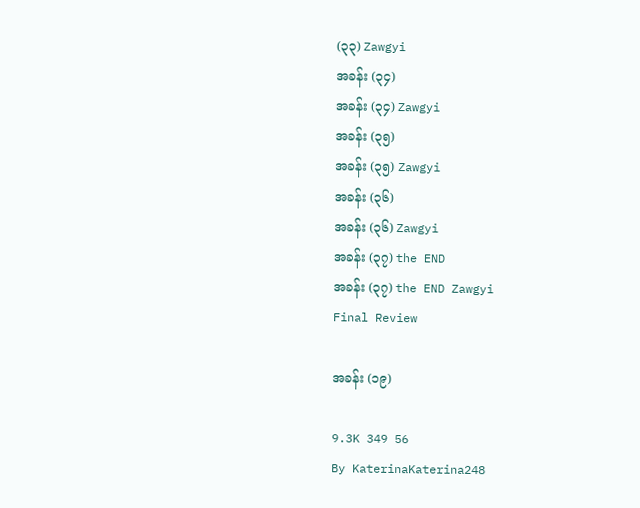(၃၃) Zawgyi
အခန်း (၃၄)
အခန်း (၃၄) Zawgyi
အခန်း (၃၅)
အခန်း (၃၅) Zawgyi
အခန်း (၃၆)
အခန်း (၃၆) Zawgyi
အခန်း (၃၇) the END
အခန်း (၃၇) the END Zawgyi
Final Review

အခန်း (၁၉)

9.3K 349 56
By KaterinaKaterina248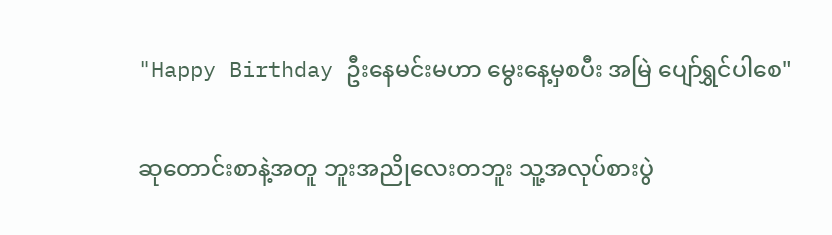"Happy Birthday ဦးနေမင်းမဟာ မွေးနေ့မှစပီး အမြဲ ပျော်ရွှင်ပါစေ"

ဆုတောင်းစာနဲ့အတူ ဘူးအညိုလေးတဘူး သူ့အလုပ်စားပွဲ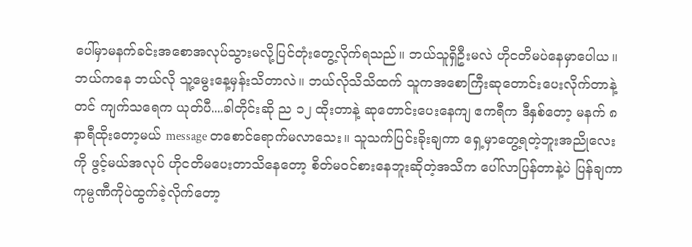ပေါ်မှာမနက်ခင်းအစောအလုပ်သွားမလို့ပြင်တုံးတွေ့လိုက်ရသည်။ ဘယ်သူရှိဦးမလဲ ဟိုငတိမပဲနေမှာပေါယ။ ဘယ်ကနေ ဘယ်လို သူ့မွေးနေ့မှန်းသိတာလဲ။ ဘယ်လိုသိသိထက် သူကအစောကြီးဆုတောင်းပေးလိုက်တာနဲ့တင် ကျက်သရေက ယုတ်ပီ....ခါတိုင်းဆို ည ၁၂ ထိုးတာနဲ့ ဆုတောင်းပေးနေကျ ဧကရီက ဒီနှစ်တော့ မနက် ၈ နာရီထိုးတော့မယ် message တစောင်ရောက်မလာသေး။ သူသက်ပြင်းခိုးချကာ ရှေ့မှာတွေ့ရတဲ့ဘူးအညိုလေးကို ဖွင့်မယ်အလုပ် ဟိုငတိမပေးတာသိနေတော့ စိတ်မဝင်စားနေဘူးဆိုတဲ့အသိက ပေါ်လာပြန်တာနဲ့ပဲ ပြန်ချကာ ကုမ္ပဏီကိုပဲထွက်ခဲ့လိုက်တော့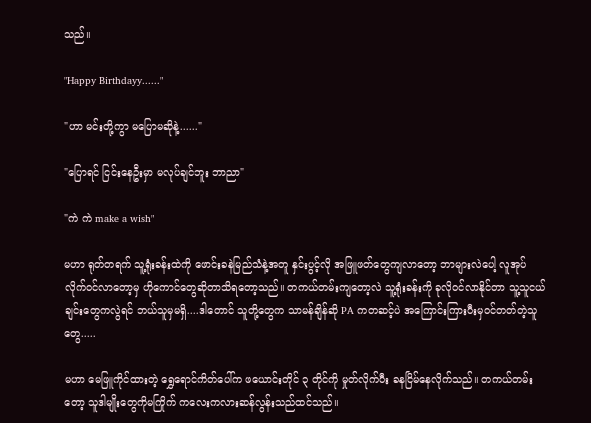သည်။

"Happy Birthdayy......"

"ဟာ မင်းတို့ကွာ မပြောမဆိုနဲ့......"

"ပြောရင် ငြင်းနေဦးမှာ မလုပ်ချင်ဘူး ဘာညာ"

"ကဲ ကဲ make a wish"

မဟာ ရုတ်တရက် သူ့ရုံးခန်းထဲကို ဖောင်းခနဲမြည်သံနဲ့အတူ နှင်းပွင့်လို အဖြူဖတ်တွေကျလာတော့ ဘာများလဲပေါ့ လူအုပ်လိုက်ဝင်လာတော့မှ ဟိုကောင်တွေဆိုတာသိရတော့သည်။ တကယ်တမ်းကျတော့လဲ သူ့ရုံးခန်းကို ခုလိုဝင်လာနိုင်တာ သူ့သူငယ်ချင်းတွေကလွဲရင် ဘယ်သူမှမရှိ....ဒါတောင် သူတို့တွေက သာမန်ချိန်ဆို PA ကတဆင့်ပဲ အကြောင်းကြားပီးမှဝင်တတ်တဲ့သူတွေ.....

မဟာ မေဖြူကိုင်ထားတဲ့ ရွှေရောင်ကိတ်ပေါ်က ဖယောင်းတိုင် ၃ တိုင်ကို မှုတ်လိုက်ပီး ခနငြိမ်နေလိုက်သည်။ တကယ်တမ်းတော့ သူဒါမျိုးတွေကိုမကြိုက် ကလေးကလားဆန်လွန်းသည်ထင်သည်။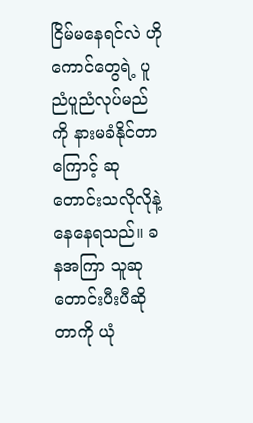ငြိမ်မနေရင်လဲ ဟိုကောင်တွေရဲ့ ပူညံပူညံလုပ်မည်ကို နားမခံနိုင်တာကြောင့် ဆုတောင်းသလိုလိုနဲ့ နေနေရသည်။ ခနအကြာ သူဆုတောင်းပီးပီဆိုတာကို ယုံ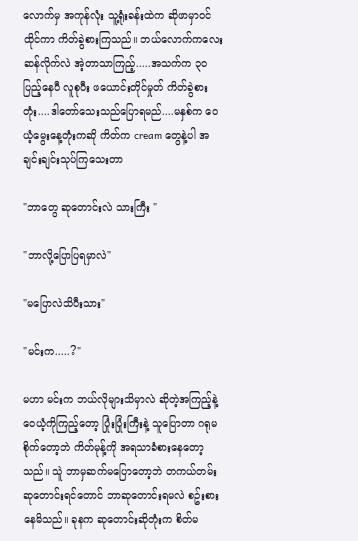လောက်မှ အကုန်လုံး သူ့ရုံးခန်းထဲက ဆိုဖာမှာဝင်ထိုင်ကာ ကိတ်ခွဲစားကြသည်။ ဘယ်လောက်ကလေးဆန်လိုက်လဲ အဲ့တာသာကြည့်.....အသက်က ၃၀ ပြည့်နေပီ လူစုပီး ဖယောင်းတိုင်မှုတ် ကိတ်ခွဲစားတုံး....ဒါတော်သေးသည်ပြောရမည်....မနှစ်က ဝေယံ့မွေးနေ့တုံးကဆို ကိတ်က cream တွေနဲ့ပါ အချင်းချင်းသုပ်ကြသေးတာ

"ဘာတွေ ဆုတောင်းလဲ သားကြီး "

"ဘာလို့ပြောပြရမှာလဲ"

"မပြောလဲသိပီးသား"

"မင်းက.....?"

မဟာ မင်းက ဘယ်လိုများသိမှာလဲ ဆိုတဲ့အကြည့်နဲ့ ဝေယံ့ကိုကြည့်တော့ ပြုံးပြုံးကြီးနဲ့ သူပြောတာ ဂရုမစိုက်တော့ဘဲ ကိတ်မုန့်ကို အရသာခံစားနေတော့သည်။ သူဲ ဘာမှဆက်မပြောတော့ဘဲ တကယ်တမ်းဆုတောင်းရင်တောင် ဘာဆုတောင်းရမလဲ စဥ်းစားနေမိသည်။ ခုနက ဆုတောင်းဆိုတုံးက စိတ်မ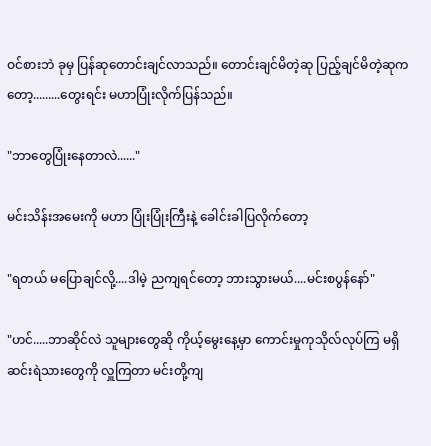ဝင်စားဘဲ ခုမှ ပြန်ဆုတောင်းချင်လာသည်။ တောင်းချင်မိတဲ့ဆု ပြည့်ချင်မိတဲ့ဆုကတော့.........တွေးရင်း မဟာပြုံးလိုက်ပြန်သည်။

"ဘာတွေပြုံးနေတာလဲ......"

မင်းသိန်းအမေးကို မဟာ ပြုံးပြုံးကြီးနဲ့ ခေါင်းခါပြလိုက်တော့

"ရတယ် မပြောချင်လို့....ဒါမဲ့ ညကျရင်တော့ ဘားသွားမယ်....မင်းစပွန်နော်"

"ဟင်.....ဘာဆိုင်လဲ သူများတွေဆို ကိုယ့်မွေးနေ့မှာ ကောင်းမှုကုသိုလ်လုပ်ကြ မရှိဆင်းရဲသားတွေကို လှူကြတာ မင်းတို့ကျ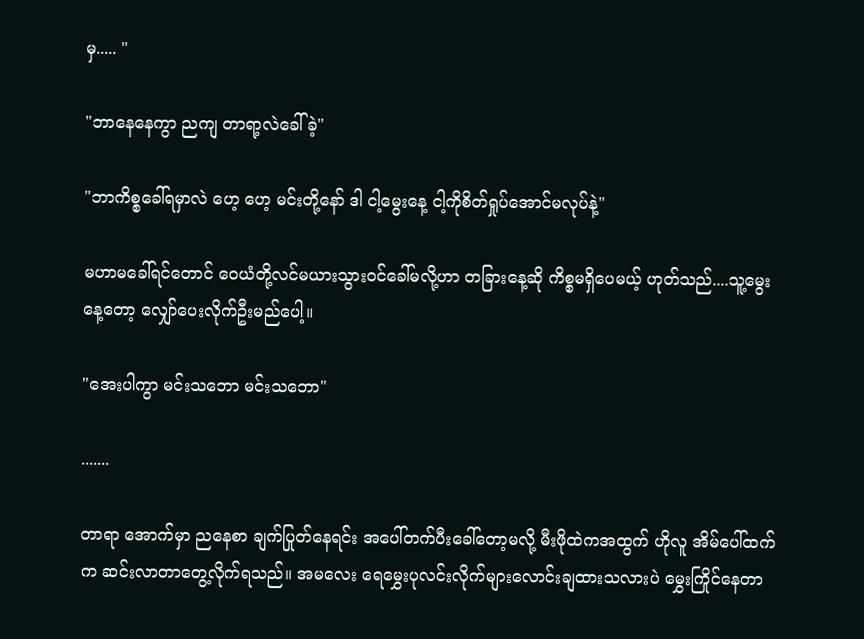မှ..... "

"ဘာနေနေကွာ ညကျ တာရာ့လဲခေါ်ခဲ့"

"ဘာကိစ္စခေါ်ရမှာလဲ ဟေ့ ဟေ့ မင်းတို့နော် ဒါ ငါ့မွေးနေ့ ငါ့ကိုစိတ်ရှုပ်အောင်မလုပ်နဲ့"

မဟာမခေါ်ရင်တောင် ဝေယံတို့လင်မယားသွားဝင်ခေါ်မလို့ဟာ တခြားနေ့ဆို ကိစ္စမရှိပေမယ့် ဟုတ်သည်....သူ့မွေးနေ့တော့ လျှော်ပေးလိုက်ဦးမည်ပေါ့။

"အေးပါကွာ မင်းသဘော မင်းသဘော"

.......

တာရာ အောက်မှာ ညနေစာ ချက်ပြုတ်နေရင်း အပေါ်တက်ပီးခေါ်တော့မလို့ မီးဖိုထဲကအထွက် ဟိုလူ အိမ်ပေါ်ထက်က ဆင်းလာတာတွေ့လိုက်ရသည်။ အမလေး ရေမွှေးပုလင်းလိုက်များလောင်းချထားသလားပဲ မွှေးကြိုင်နေတာ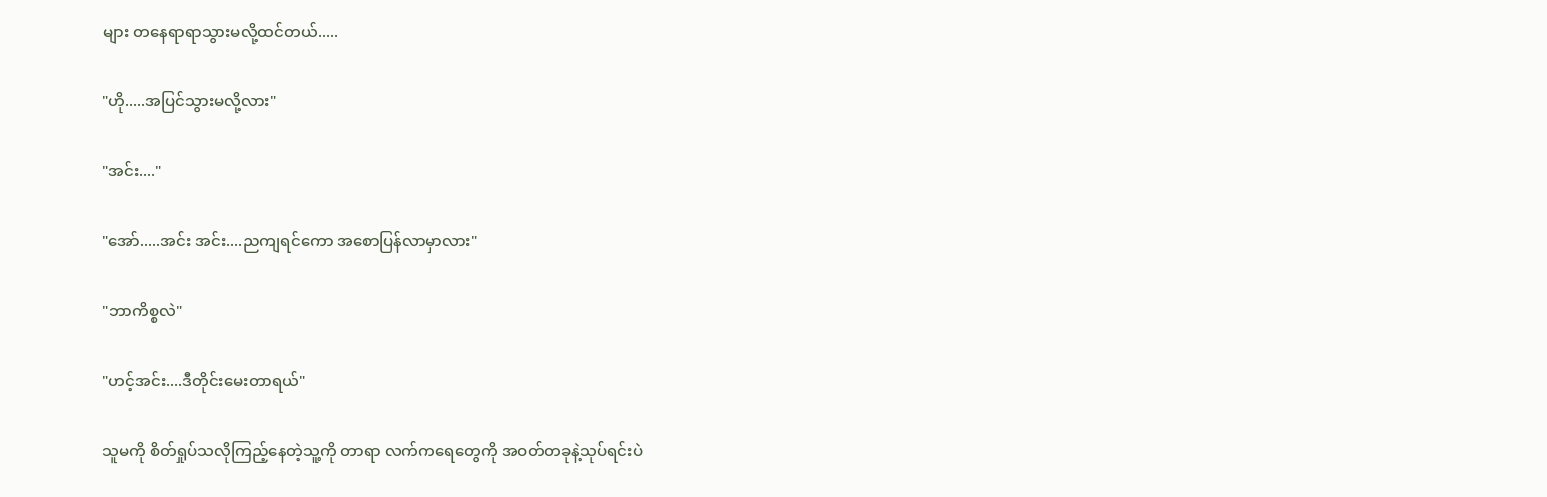များ တနေရာရာသွားမလို့ထင်တယ်.....

"ဟို.....အပြင်သွားမလို့လား"

"အင်း...."

"အော်.....အင်း အင်း....ညကျရင်ကော အစောပြန်လာမှာလား"

"ဘာကိစ္စလဲ"

"ဟင့်အင်း....ဒီတိုင်းမေးတာရယ်"

သူမကို စိတ်ရှုပ်သလိုကြည့်နေတဲ့သူ့ကို တာရာ လက်ကရေတွေကို အဝတ်တခုနဲ့သုပ်ရင်းပဲ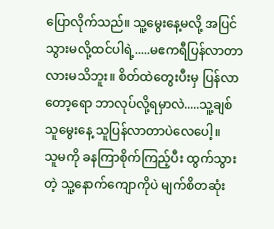ပြောလိုက်သည်။ သူ့မွေးနေ့မလို့ အပြင်သွားမလို့ထင်ပါရဲ့.....မဧကရီပြန်လာတာလားမသိဘူး။ စိတ်ထဲတွေးပီးမှ ပြန်လာတော့ရော ဘာလုပ်လို့ရမှာလဲ.....သူ့ချစ်သူမွေးနေ့ သူပြန်လာတာပဲလေပေါ့။
သူမကို ခနကြာစိုက်ကြည့်ပီး ထွက်သွားတဲ့ သူ့နောက်ကျောကိုပဲ မျက်စိတဆုံး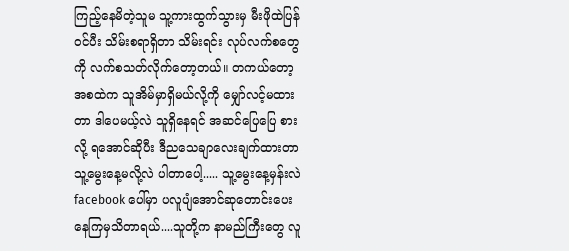ကြည့်နေမိတဲ့သူမ သူ့ကားထွက်သွားမှ မီးဖိုထဲပြန်ဝင်ပီး သိမ်းစရာရှိတာ သိမ်းရင်း လုပ်လက်စတွေကို လက်စသတ်လိုက်တော့တယ်။ တကယ်တော့ အစထဲက သူအိမ်မှာရှိမယ်လို့ကို မျှော်လင့်မထားတာ ဒါပေမယ့်လဲ သူရှိနေရင် အဆင်ပြေပြေ စားလို့ ရအောင်ဆိုပီး ဒီညသေချာလေးချက်ထားတာ သူ့မွေးနေ့မလို့လဲ ပါတာပေါ့..... သူ့မွေးနေ့မှန်းလဲ facebook ပေါ်မှာ ပလူပျံအောင်ဆုတောင်းပေးနေကြမှသိတာရယ်....သူတို့က နာမည်ကြီးတွေ လူ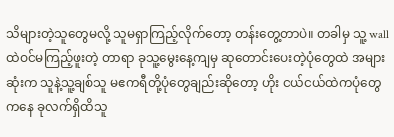သိများတဲ့သူတွေမလို့ သူမရှာကြည့်လိုက်တော့ တန်းတွေ့တာပဲ။ တခါမှ သူ့ wall ထဲဝင်မကြည့်ဖူးတဲ့ တာရာ ခုသူ့မွေးနေ့ကျမှ ဆုတောင်းပေးတဲ့ပုံတွေထဲ အများဆုံးက သူနဲ့သူ့ချစ်သူ မဧကရီတို့ပုံတွေချည်းဆိုတော့ ဟိုး ငယ်ငယ်ထဲကပုံတွေကနေ ခုလက်ရှိထိသူ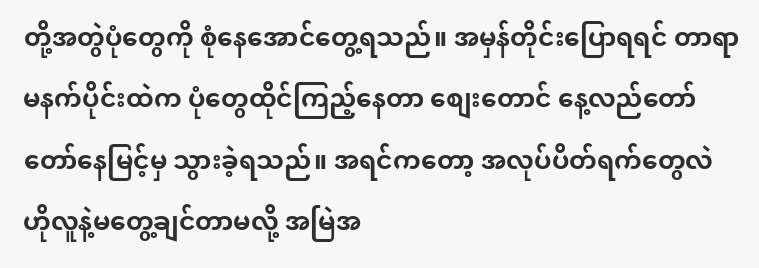တို့အတွဲပုံတွေကို စုံနေအောင်တွေ့ရသည်။ အမှန်တိုင်းပြောရရင် တာရာ မနက်ပိုင်းထဲက ပုံတွေထိုင်ကြည့်နေတာ စျေးတောင် နေ့လည်တော်တော်နေမြင့်မှ သွားခဲ့ရသည်။ အရင်ကတော့ အလုပ်ပိတ်ရက်တွေလဲ ဟိုလူနဲ့မတွေ့ချင်တာမလို့ အမြဲအ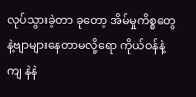လုပ်သွားခဲ့တာ ခုတော့ အိမ်မှုကိစ္စတွေနဲ့ဗျာများနေတာမလို့ရော ကိုယ်ဝန်နဲ့ကျ နဲနဲ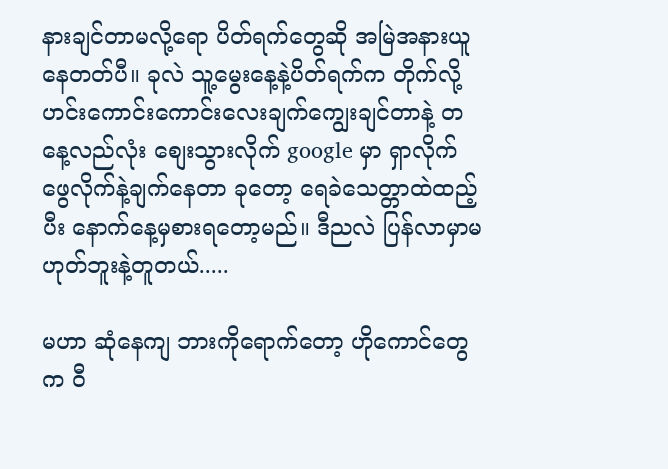နားချင်တာမလို့ရော ပိတ်ရက်တွေဆို အမြဲအနားယူနေတတ်ပီ။ ခုလဲ သူ့မွေးနေ့နဲ့ပိတ်ရက်က တိုက်လို့ ဟင်းကောင်းကောင်းလေးချက်ကျွေးချင်တာနဲ့ တနေ့လည်လုံး စျေးသွားလိုက် google မှာ ရှာလိုက်ဖွေလိုက်နဲ့ချက်နေတာ ခုတော့ ရေခဲသေတ္တာထဲထည့်ပီး နောက်နေ့မှစားရတော့မည်။ ဒီညလဲ ပြန်လာမှာမဟုတ်ဘူးနဲ့တူတယ်.....

မဟာ ဆုံနေကျ ဘားကိုရောက်တော့ ဟိုကောင်တွေက ဝီ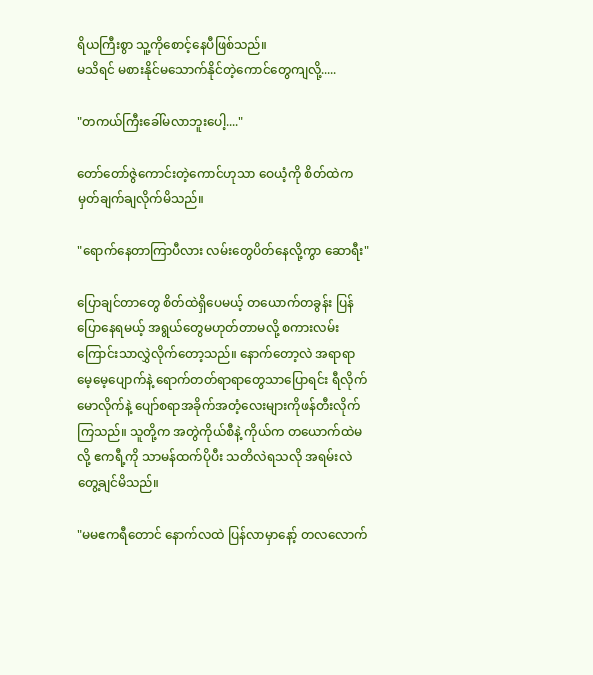ရိယကြီးစွာ သူ့ကိုစောင့်နေပီဖြစ်သည်။
မသိရင် မစားနိုင်မသောက်နိုင်တဲ့ကောင်တွေကျလို့.....

"တကယ်ကြီးခေါ်မလာဘူးပေါ့...."

တော်တော်ဇွဲကောင်းတဲ့ကောင်ဟုသာ ဝေယံ့ကို စိတ်ထဲကမှတ်ချက်ချလိုက်မိသည်။

"ရောက်နေတာကြာပီလား လမ်းတွေပိတ်နေလို့ကွာ ဆောရီး"

ပြောချင်တာတွေ စိတ်ထဲရှိပေမယ့် တယောက်တခွန်း ပြန်ပြောနေရမယ့် အရွယ်တွေမဟုတ်တာမလို့ စကားလမ်းကြောင်းသာလွှဲလိုက်တော့သည်။ နောက်တော့လဲ အရာရာမေ့မေ့ပျောက်နဲ့ ရောက်တတ်ရာရာတွေသာပြောရင်း ရီလိုက်မောလိုက်နဲ့ ပျော်စရာအခိုက်အတံ့လေးများကိုဖန်တီးလိုက်ကြသည်။ သူတို့က အတွဲကိုယ်စီနဲ့ ကိုယ်က တယောက်ထဲမလို့ ဧကရီ့ကို သာမန်ထက်ပိုပီး သတိလဲရသလို အရမ်းလဲတွေ့ချင်မိသည်။

"မမဧကရီတောင် နောက်လထဲ ပြန်လာမှာနော့် တလလောက်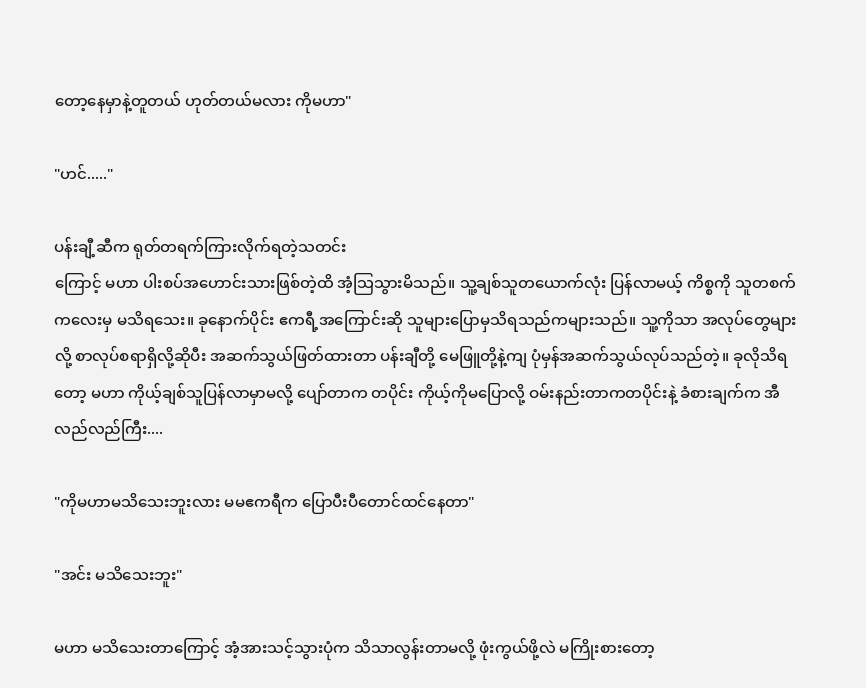တော့နေမှာနဲ့တူတယ် ဟုတ်တယ်မလား ကိုမဟာ"

"ဟင်....."

ပန်းချီ့ဆီက ရုတ်တရက်ကြားလိုက်ရတဲ့သတင်း
ကြောင့် မဟာ ပါးစပ်အဟောင်းသားဖြစ်တဲ့ထိ အံ့သြသွားမိသည်။ သူ့ချစ်သူတယောက်လုံး ပြန်လာမယ့် ကိစ္စကို သူတစက်ကလေးမှ မသိရသေး။ ခုနောက်ပိုင်း ဧကရီ့အကြောင်းဆို သူများပြောမှသိရသည်ကများသည်။ သူ့ကိုသာ အလုပ်တွေများလို့ စာလုပ်စရာရှိလို့ဆိုပီး အဆက်သွယ်ဖြတ်ထားတာ ပန်းချီတို့ မေဖြူတို့နဲ့ကျ ပုံမှန်အဆက်သွယ်လုပ်သည်တဲ့။ ခုလိုသိရတော့ မဟာ ကိုယ့်ချစ်သူပြန်လာမှာမလို့ ပျော်တာက တပိုင်း ကိုယ့်ကိုမပြောလို့ ဝမ်းနည်းတာကတပိုင်းနဲ့ ခံစားချက်က အီလည်လည်ကြီး....

"ကိုမဟာမသိသေးဘူးလား မမဧကရီက ပြောပီးပီတောင်ထင်နေတာ"

"အင်း မသိသေးဘူး"

မဟာ မသိသေးတာကြောင့် အံ့အားသင့်သွားပုံက သိသာလွန်းတာမလို့ ဖုံးကွယ်ဖို့လဲ မကြိုးစားတော့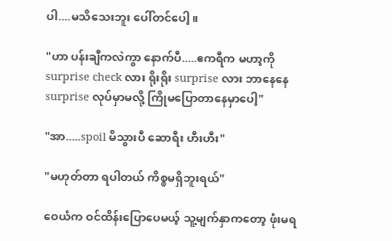ပါ....မသိသေးဘူး ပေါ်တင်ပေါ့။

"ဟာ ပန်းချီကလဲကွာ နောက်ပီ.....ဧကရီက မဟာ့ကို surprise check လား ရိုးရိုး surprise လား ဘာနေနေ surprise လုပ်မှာမလို့ ကြိုမပြောတာနေမှာပေါ့"

"အာ.....spoil မိသွားပီ ဆောရီး ဟီးဟီး"

"မဟုတ်တာ ရပါတယ် ကိစ္စမရှိဘူးရယ်"

ဝေယံက ဝင်ထိန်းပြောပေမယ့် သူ့မျက်နှာကတော့ ဖုံးမရ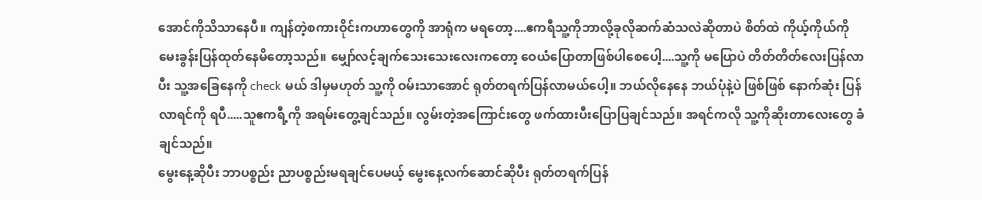အောင်ကိုသိသာနေပီ။ ကျန်တဲ့စကားဝိုင်းကဟာတွေကို အာရုံက မရတော့....ဧကရီသူ့ကိုဘာလို့ခုလိုဆက်ဆံသလဲဆိုတာပဲ စိတ်ထဲ ကိုယ့်ကိုယ်ကို မေးခွန်းပြန်ထုတ်နေမိတော့သည်။ မျှော်လင့်ချက်သေးသေးလေးကတော့ ဝေယံပြောတာဖြစ်ပါစေပေါ့....သူ့ကို မပြောပဲ တိတ်တိတ်လေးပြန်လာပီး သူ့အခြေနေကို check မယ် ဒါမှမဟုတ် သူ့ကို ဝမ်းသာအောင် ရုတ်တရက်ပြန်လာမယ်ပေါ့။ ဘယ်လိုနေနေ ဘယ်ပုံနဲ့ပဲ ဖြစ်ဖြစ် နောက်ဆုံး ပြန်လာရင်ကို ရပီ.....သူဧကရီ့ကို အရမ်းတွေ့ချင်သည်။ လွမ်းတဲ့အကြောင်းတွေ ဖက်ထားပီးပြောပြချင်သည်။ အရင်ကလို သူ့ကိုဆိုးတာလေးတွေ ခံချင်သည်။
မွေးနေ့ဆိုပီး ဘာပစ္စည်း ညာပစ္စည်းမရချင်ပေမယ့် မွေးနေ့လက်ဆောင်ဆိုပီး ရုတ်တရက်ပြန်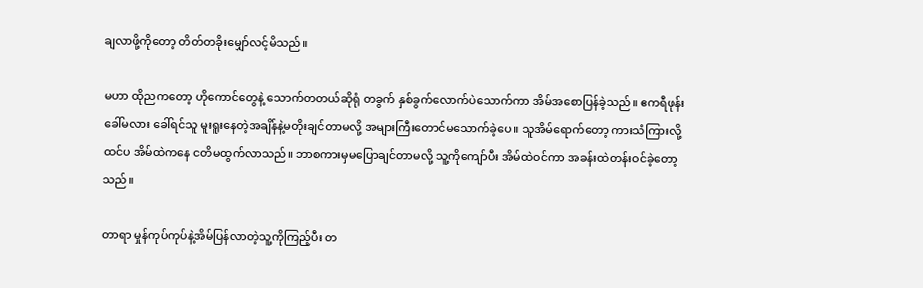ချလာဖို့ကိုတော့ တိတ်တခိုးမျှော်လင့်မိသည်။

မဟာ ထိုညကတော့ ဟိုကောင်တွေနဲ့ သောက်တတယ်ဆိုရုံ တခွက် နှစ်ခွက်လောက်ပဲသောက်ကာ အိမ်အစောပြန်ခဲ့သည်။ ဧကရီဖုန်းခေါ်မလား ခေါ်ရင်သူ မူးရူးနေတဲ့အချိန်နဲ့မတိုးချင်တာမလို့ အများကြီးတောင်မသောက်ခဲ့ပေ။ သူအိမ်ရောက်တော့ ကားသံကြားလို့ထင်ပ အိမ်ထဲကနေ ငတိမထွက်လာသည်။ ဘာစကားမှမပြောချင်တာမလို့ သူ့ကိုကျော်ပီး အိမ်ထဲဝင်ကာ အခန်းထဲတန်းဝင်ခဲ့တော့သည်။

တာရာ မှုန်ကုပ်ကုပ်နဲ့အိမ်ပြန်လာတဲ့သူ့ကိုကြည့်ပီး တ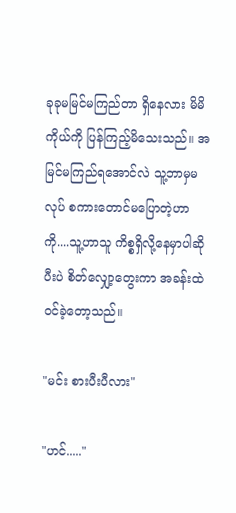ခုခုမမြင်မကြည်တာ ရှိနေလား မိမိကိုယ်ကို ပြန်ကြည့်မိသေးသည်။ အမြင်မကြည်ရအောင်လဲ သူ့ဘာမှမလုပ် စကားတောင်မပြောတဲ့ဟာကို....သူ့ဟာသူ ကိစ္စရှိလို့နေမှာပါဆိုပီးပဲ စိတ်လျှော့တွေးကာ အခန်းထဲဝင်ခဲ့တော့သည်။

"မင်း စားပီးပီလား"

"ဟင်....."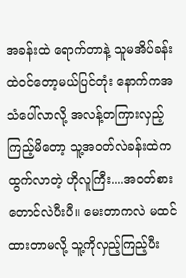အခန်းထဲ ရောက်တာနဲ့ သူမအိပ်ခန်းထဲဝင်တော့မယ်ပြင်တုံး နောက်ကအသံပေါ်လာလို့ အလန့်တကြားလှည့်ကြည့်မိတော့ သူ့အဝတ်လဲခန်းထဲက ထွက်လာတဲ့ ဟိုလူကြီး....အဝတ်စားတောင်လဲပီးပီ။ မေးတာကလဲ မထင်ထားတာမလို့ သူ့ကိုလှည့်ကြည့်ပီး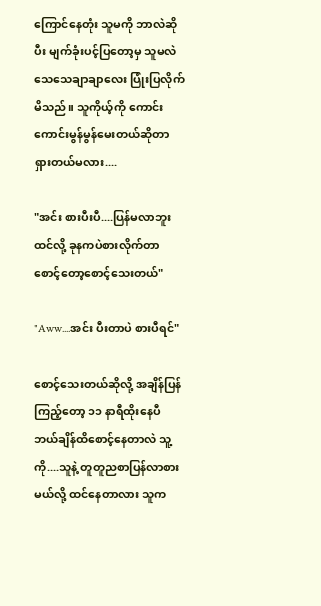ကြောင်နေတုံး သူမကို ဘာလဲဆိုပီး မျက်ခုံးပင့်ပြတော့မှ သူမလဲ သေသေချာချာလေး ပြုံးပြလိုက်မိသည်။ သူကိုယ့်ကို ကောင်းကောင်းမွန်မွန်မေးတယ်ဆိုတာ ရှားတယ်မလား....

"အင်း စားပီးပီ....ပြန်မလာဘူးထင်လို့ ခုနကပဲစားလိုက်တာ  စောင့်တော့စောင့်သေးတယ်"

"Aww....အင်း ပီးတာပဲ စားပီရင်"

စောင့်သေးတယ်ဆိုလို့ အချိန်ပြန်ကြည့်တော့ ၁၁ နာရီထိုးနေပီ ဘယ်ချိန်ထိစောင့်နေတာလဲ သူ့ကို....သူနဲ့ တူတူညစာပြန်လာစားမယ်လို့ ထင်နေတာလား သူက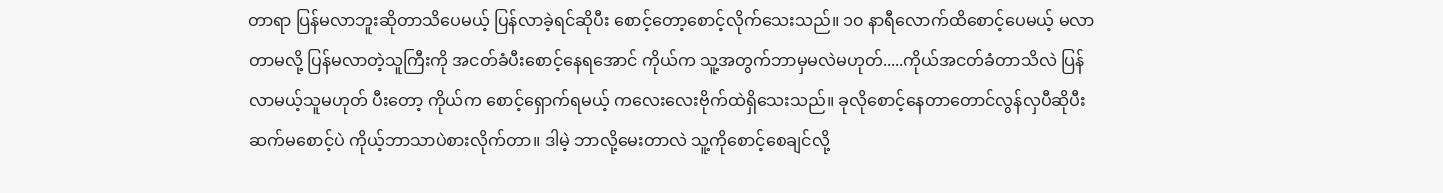တာရာ ပြန်မလာဘူးဆိုတာသိပေမယ့် ပြန်လာခဲ့ရင်ဆိုပီး စောင့်တော့စောင့်လိုက်သေးသည်။ ၁၀ နာရီလောက်ထိစောင့်ပေမယ့် မလာတာမလို့ ပြန်မလာတဲ့သူကြီးကို အငတ်ခံပီးစောင့်နေရအောင် ကိုယ်က သူ့အတွက်ဘာမှမလဲမဟုတ်.....ကိုယ်အငတ်ခံတာသိလဲ ပြန်လာမယ့်သူမဟုတ် ပီးတော့ ကိုယ်က စောင့်ရှောက်ရမယ့် ကလေးလေးဗိုက်ထဲရှိသေးသည်။ ခုလိုစောင့်နေတာတောင်လွန်လှပီဆိုပီး ဆက်မစောင့်ပဲ ကိုယ့်ဘာသာပဲစားလိုက်တာ။ ဒါမဲ့ ဘာလို့မေးတာလဲ သူ့ကိုစောင့်စေချင်လို့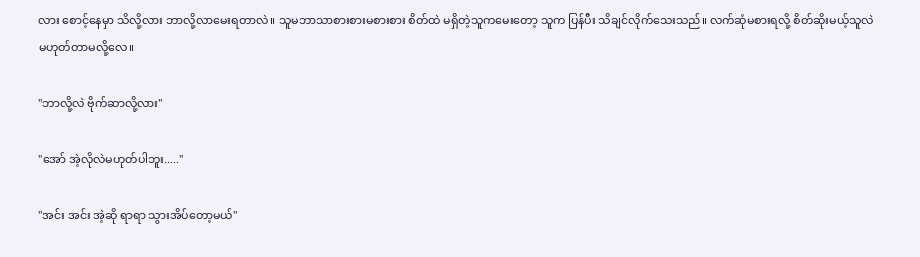လား စောင့်နေမှာ သိလို့လား ဘာလို့လာမေးရတာလဲ။ သူမဘာသာစားစားမစားစား စိတ်ထဲ မရှိတဲ့သူကမေးတော့ သူက ပြန်ပီး သိချင်လိုက်သေးသည်။ လက်ဆုံမစားရလို့ စိတ်ဆိုးမယ့်သူလဲမဟုတ်တာမလို့လေ။

"ဘာလို့လဲ ဗိုက်ဆာလို့လား"

"အော် အဲ့လိုလဲမဟုတ်ပါဘူး....."

"အင်း အင်း အဲ့ဆို ရာရာ သွားအိပ်တော့မယ်"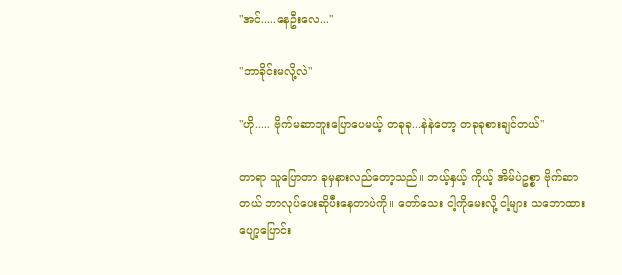"အင်.....နေဦးလေ..."

"ဘာခိုင်းမလို့လဲ"

"ဟို..... ဗိုက်မဆာဘူးပြောပေမယ့် တခုခု...နဲနဲတော့ တခုခုစားချင်တယ်"

တာရာ သူပြောတာ ခုမှနားလည်တော့သည်။ ဘယ့်နှယ့် ကိုယ့် အိမ်ပဲဥစ္စာ ဗိုက်ဆာတယ် ဘာလုပ်ပေးဆိုပီးနေတာပဲကို။ တော်သေး ငါ့ကိုမေးလို့ ငါ့များ သဘောထားပျော့ပြောင်း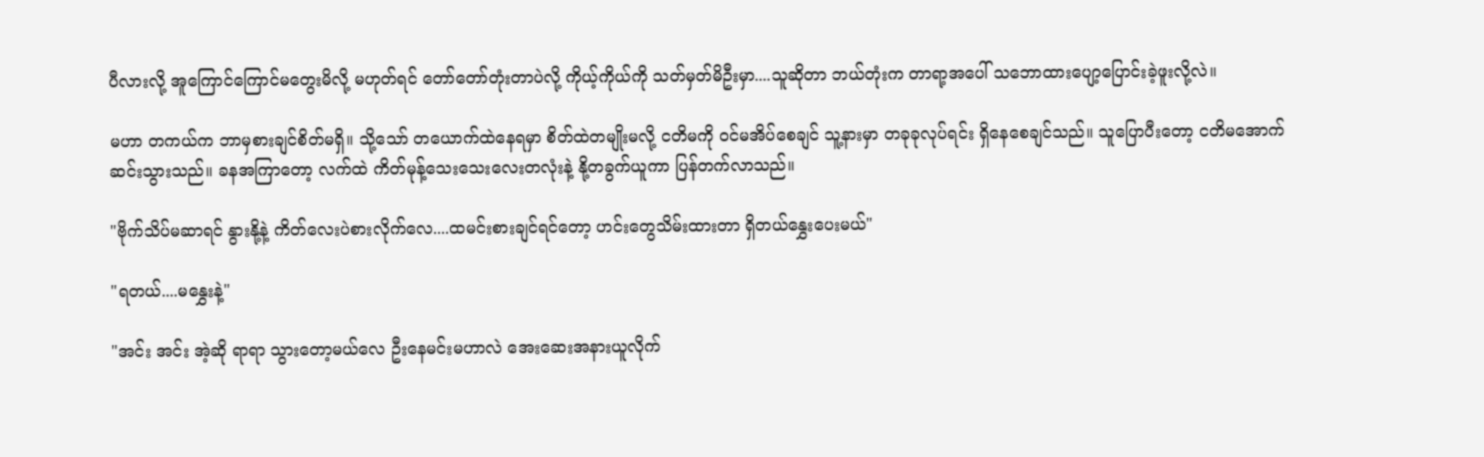ပီလားလို့ အူကြောင်ကြောင်မတွေးမိလို့ မဟုတ်ရင် တော်တော်တုံးတာပဲလို့ ကိုယ့်ကိုယ်ကို သတ်မှတ်မိဦးမှာ....သူဆိုတာ ဘယ်တုံးက တာရာ့အပေါ် သဘောထားပျော့ပြောင်းခဲ့ဖူးလို့လဲ။

မဟာ တကယ်က ဘာမှစားချင်စိတ်မရှိ။ သို့သော် တယောက်ထဲနေရမှာ စိတ်ထဲတမျိုးမလို့ ငတိမကို ဝင်မအိပ်စေချင် သူ့နားမှာ တခုခုလုပ်ရင်း ရှိနေစေချင်သည်။ သူပြောပီးတော့ ငတိမအောက်ဆင်းသွားသည်။ ခနအကြာတော့ လက်ထဲ ကိတ်မုန့်သေးသေးလေးတလုံးနဲ့ နို့တခွက်ယူကာ ပြန်တက်လာသည်။

"ဗိုက်သိပ်မဆာရင် နွားနို့နဲ့ ကိတ်လေးပဲစားလိုက်လေ....ထမင်းစားချင်ရင်တော့ ဟင်းတွေသိမ်းထားတာ ရှိတယ်နွှေးပေးမယ်"

"ရတယ်....မနွှေးနဲ့"

"အင်း အင်း အဲ့ဆို ရာရာ သွားတော့မယ်လေ ဦးနေမင်းမဟာလဲ အေးဆေးအနားယူလိုက်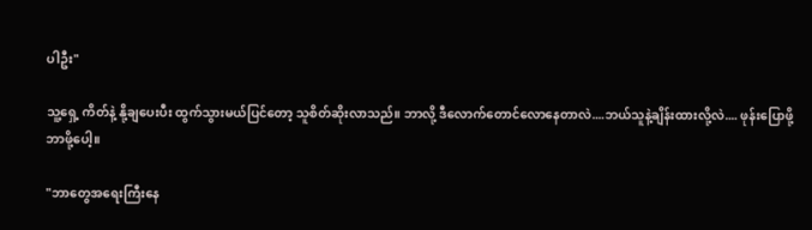ပါဦး"

သူ့ရှေ့ ကိတ်နဲ့ နို့ချပေးပီး ထွက်သွားမယ်ပြင်တော့ သူစိတ်ဆိုးလာသည်။ ဘာလို့ ဒီလောက်တောင်လောနေတာလဲ....ဘယ်သူနဲ့ချိန်းထားလို့လဲ.... ဖုန်းပြောဖို့ ဘာဖို့ပေါ့။

"ဘာတွေအရေးကြီးနေ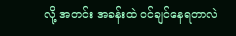လို့ အတင်း အခန်းထဲ ဝင်ချင်နေရတာလဲ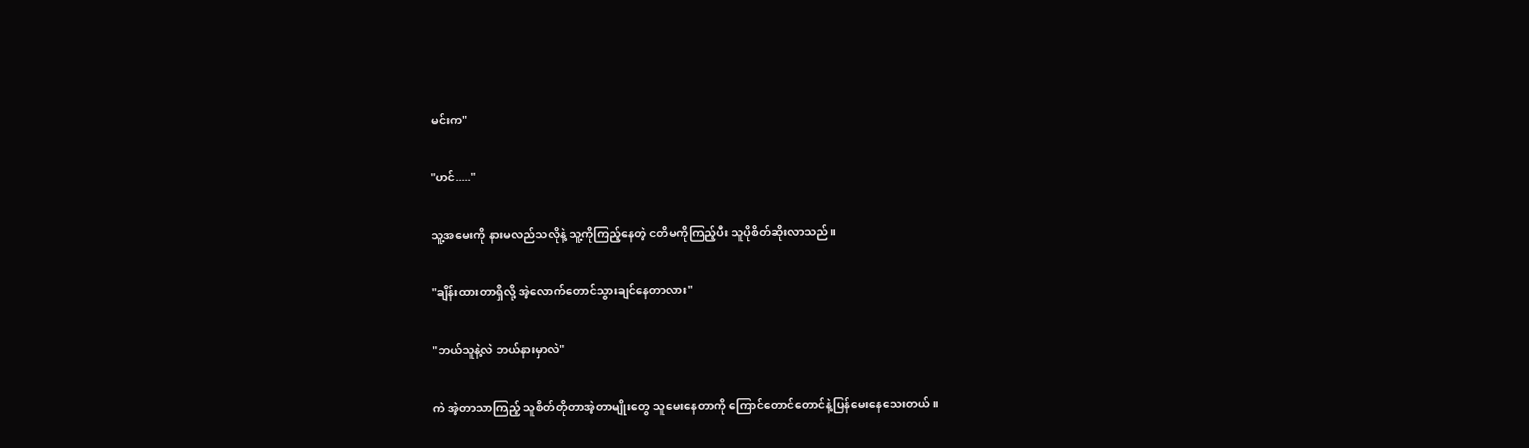မင်းက"

"ဟင်....."

သူ့အမေးကို နားမလည်သလိုနဲ့ သူ့ကိုကြည့်နေတဲ့ ငတိမကိုကြည့်ပီး သူပိုစိတ်ဆိုးလာသည်။

"ချိန်းထားတာရှိလို့ အဲ့လောက်တောင်သွားချင်နေတာလား"

"ဘယ်သူနဲ့လဲ ဘယ်နားမှာလဲ"

ကဲ အဲ့တာသာကြည့် သူစိတ်တိုတာအဲ့တာမျိုးတွေ သူမေးနေတာကို ကြောင်တောင်တောင်နဲ့ပြန်မေးနေသေးတယ်။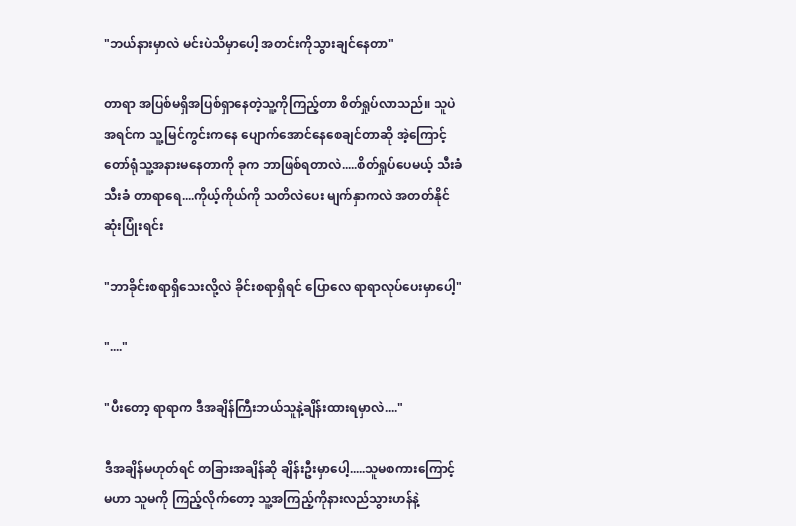"ဘယ်နားမှာလဲ မင်းပဲသိမှာပေါ့ အတင်းကိုသွားချင်နေတာ"

တာရာ အပြစ်မရှိအပြစ်ရှာနေတဲ့သူ့ကိုကြည့်တာ စိတ်ရှုပ်လာသည်။ သူပဲအရင်က သူ့မြင်ကွင်းကနေ ပျောက်အောင်နေစေချင်တာဆို အဲ့ကြောင့် တော်ရုံသူ့အနားမနေတာကို ခုက ဘာဖြစ်ရတာလဲ.....စိတ်ရှုပ်ပေမယ့် သီးခံ သီးခံ တာရာရေ....ကိုယ့်ကိုယ်ကို သတိလဲပေး မျက်နှာကလဲ အတတ်နိုင်ဆုံးပြုံးရင်း

"ဘာခိုင်းစရာရှိသေးလို့လဲ ခိုင်းစရာရှိရင် ပြောလေ ရာရာလုပ်ပေးမှာပေါ့"

"...."

"ပီးတော့ ရာရာက ဒီအချိန်ကြီးဘယ်သူနဲ့ချိန်းထားရမှာလဲ...."

ဒီအချိန်မဟုတ်ရင် တခြားအချိန်ဆို ချိန်းဦးမှာပေါ့.....သူမစကားကြောင့် မဟာ သူမကို ကြည့်လိုက်တော့ သူ့အကြည့်ကိုနားလည်သွားဟန်နဲ့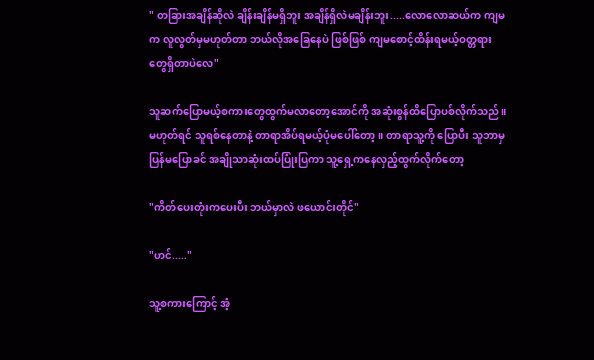" တခြားအချိန်ဆိုလဲ ချိန်းချိန်မရှိဘူး အချိန်ရှိလဲမချိန်းဘူး.....လောလောဆယ်က ကျမက လူလွတ်မှမဟုတ်တာ ဘယ်လိုအခြေနေပဲ ဖြစ်ဖြစ် ကျမစောင့်ထိန်းရမယ့်ဝတ္တရားတွေရှိတာပဲလေ"

သူဆက်ပြောမယ့်စကားတွေထွက်မလာတော့အောင်ကို အဆုံးစွန်ထိပြောပစ်လိုက်သည်။ မဟုတ်ရင် သူရစ်နေတာနဲ့ တာရာအိပ်ရမယ့်ပုံမပေါ်တော့။ တာရာသူ့ကို ပြောပီး သူဘာမှပြန်မပြောခင် အချိုသာဆုံးထပ်ပြုံးပြကာ သူ့ရှေ့ကနေလှည့်ထွက်လိုက်တော့

"ကိတ်ပေးတုံးကပေးပီး ဘယ်မှာလဲ ဖယောင်းတိုင်"

"ဟင်....."

သူ့စကားကြောင့် အံ့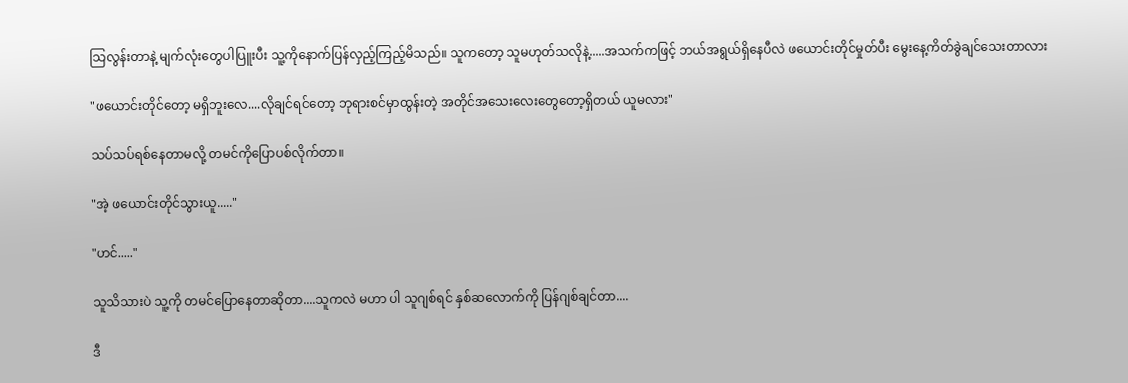သြလွန်းတာနဲ့ မျက်လုံးတွေပါပြူးပီး သူ့ကိုနောက်ပြန်လှည့်ကြည့်မိသည်။ သူကတော့ သူမဟုတ်သလိုနဲ့.....အသက်ကဖြင့် ဘယ်အရွယ်ရှိနေပီလဲ ဖယောင်းတိုင်မှုတ်ပီး မွေးနေ့ကိတ်ခွဲချင်သေးတာလား

"ဖယောင်းတိုင်တော့ မရှိဘူးလေ....လိုချင်ရင်တော့ ဘုရားစင်မှာထွန်းတဲ့ အတိုင်အသေးလေးတွေတော့ရှိတယ် ယူမလား"

သပ်သပ်ရစ်နေတာမလို့ တမင်ကိုပြောပစ်လိုက်တာ။

"အဲ့ ဖယောင်းတိုင်သွားယူ....."

"ဟင်....."

သူသိသားပဲ သူ့ကို တမင်ပြောနေတာဆိုတာ....သူကလဲ မဟာ ပါ သူဂျစ်ရင် နှစ်ဆလောက်ကို ပြန်ဂျစ်ချင်တာ....

ဒီ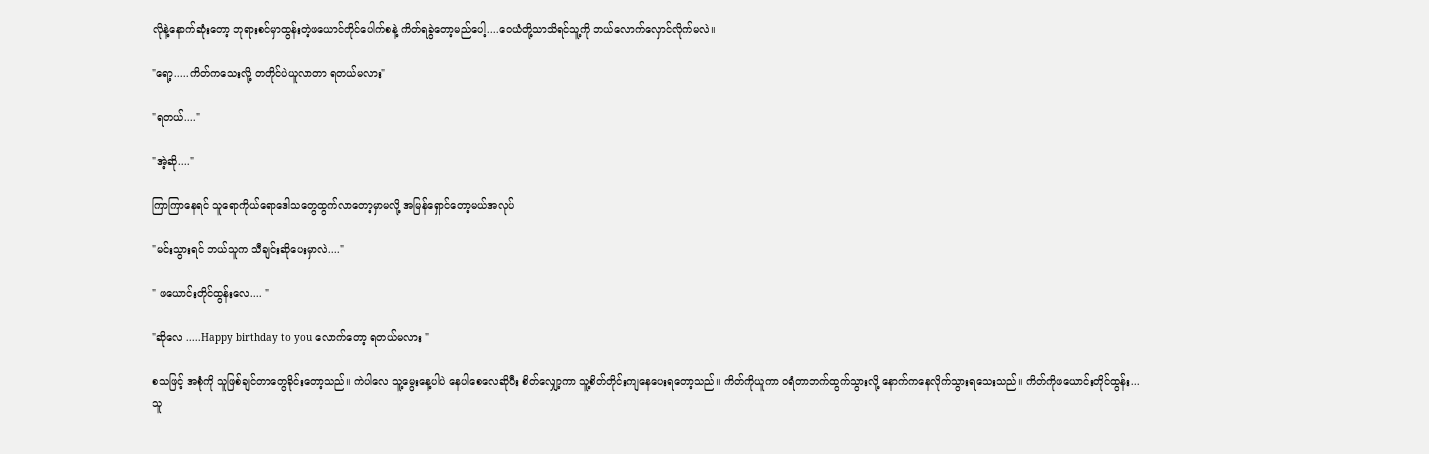လိုနဲ့နောက်ဆုံးတော့ ဘုရားစင်မှာထွန်းတဲ့ဖယောင်တိုင်ပေါက်စနဲ့ ကိတ်ရခွဲတော့မည်ပေါ့....ဝေယံတို့သာသိရင်သူ့ကို ဘယ်လောက်လှောင်လိုက်မလဲ။

"ရော့.....ကိတ်ကသေးလို့ တတိုင်ပဲယူလာတာ ရတယ်မလား"

"ရတယ်...."

"အဲ့ဆို...."

ကြာကြာနေရင် သူရောကိုယ်ရောဒေါသတွေထွက်လာတော့မှာမလို့ အမြန်ရှောင်တော့မယ်အလုပ်

"မင်းသွားရင် ဘယ်သူက သီချင်းဆိုပေးမှာလဲ...."

" ဖယောင်းတိုင်ထွန်းလေ.... "

"ဆိုလေ .....Happy birthday to you လောက်တော့ ရတယ်မလား "

စသဖြင့် အစုံကို သူဖြစ်ချင်တာတွေခိုင်းတော့သည်။ ကဲပါလေ သူ့မွေးနေ့ပါပဲ နေပါစေလေဆိုပီး စိတ်လျှော့ကာ သူ့စိတ်တိုင်းကျနေပေးရတော့သည်။ ကိတ်ကိုယူကာ ဝရံတာဘက်ထွက်သွားလို့ နောက်ကနေလိုက်သွားရသေးသည်။ ကိတ်ကိုဖယောင်းတိုင်ထွန်း...သူ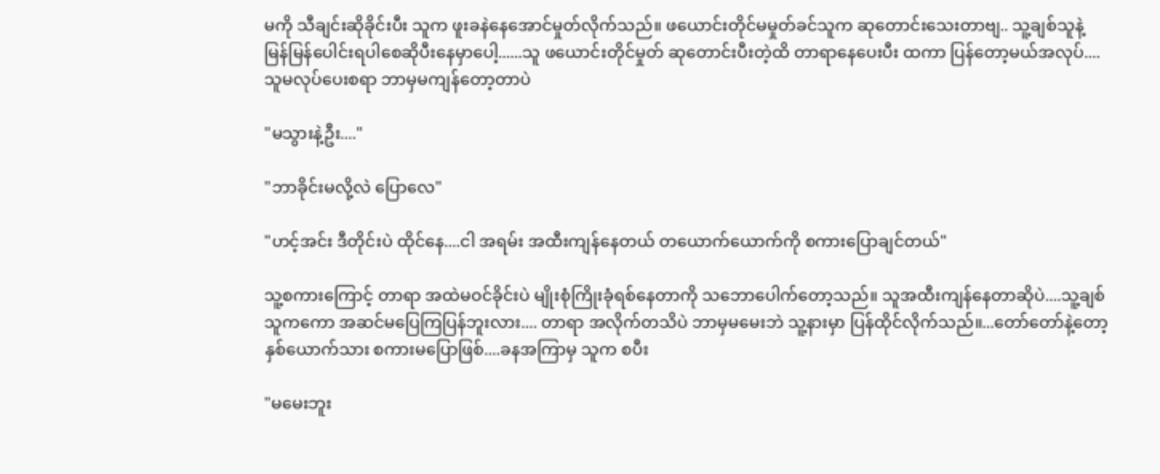မကို သီချင်းဆိုခိုင်းပီး သူက ဖူးခနဲနေအောင်မှုတ်လိုက်သည်။ ဖယောင်းတိုင်မမှုတ်ခင်သူက ဆုတောင်းသေးတာဗျ.. သူ့ချစ်သူနဲ့ မြန်မြန်ပေါင်းရပါစေဆိုပီးနေမှာပေါ့......သူ ဖယောင်းတိုင်မှုတ် ဆုတောင်းပီးတဲ့ထိ တာရာနေပေးပီး ထကာ ပြန်တော့မယ်အလုပ်.... သူမလုပ်ပေးစရာ ဘာမှမကျန်တော့တာပဲ

"မသွားနဲ့ဦး...."

"ဘာခိုင်းမလို့လဲ ပြောလေ"

"ဟင့်အင်း ဒီတိုင်းပဲ ထိုင်နေ....ငါ အရမ်း အထီးကျန်နေတယ် တယောက်ယောက်ကို စကားပြောချင်တယ်"

သူ့စကားကြောင့် တာရာ အထဲမဝင်ခိုင်းပဲ မျိုးစုံကြိုးခုံရစ်နေတာကို သဘောပေါက်တော့သည်။ သူအထီးကျန်နေတာဆိုပဲ....သူ့ချစ်သူကကော အဆင်မပြေကြပြန်ဘူးလား.... တာရာ အလိုက်တသိပဲ ဘာမှမမေးဘဲ သူ့နားမှာ ပြန်ထိုင်လိုက်သည်။...တော်တော်နဲ့တော့ နှစ်ယောက်သား စကားမပြောဖြစ်....ခနအကြာမှ သူက စပီး

"မမေးဘူး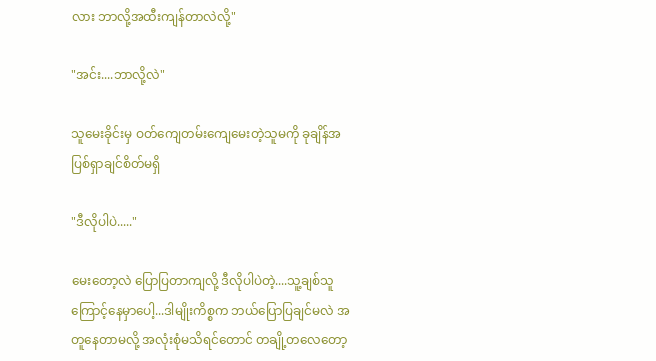လား ဘာလို့အထီးကျန်တာလဲလို့"

"အင်း....ဘာလို့လဲ"

သူမေးခိုင်းမှ ဝတ်ကျေတမ်းကျေမေးတဲ့သူမကို ခုချိန်အပြစ်ရှာချင်စိတ်မရှိ

"ဒီလိုပါပဲ....."

မေးတော့လဲ ပြောပြတာကျလို့ ဒီလိုပါပဲတဲ့....သူ့ချစ်သူကြောင့်နေမှာပေါ့...ဒါမျိုးကိစ္စက ဘယ်ပြောပြချင်မလဲ အတူနေတာမလို့ အလုံးစုံမသိရင်တောင် တချို့တလေတော့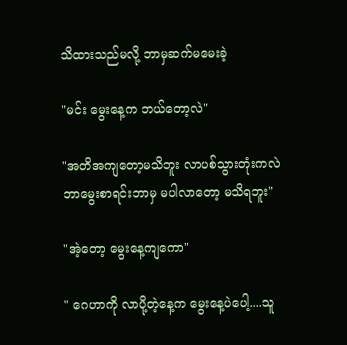သိထားသည်မလို့ ဘာမှဆက်မမေးခဲ့

"မင်း မွေးနေ့က ဘယ်တော့လဲ"

"အတိအကျတော့မသိဘူး လာပစ်သွားတုံးကလဲ ဘာမွေးစာရင်းဘာမှ မပါလာတော့ မသိရဘူး"

"အဲ့တော့ မွေးနေ့ကျကော"

" ဂေဟာကို လာပို့တဲ့နေ့က မွေးနေ့ပဲပေါ့....သူ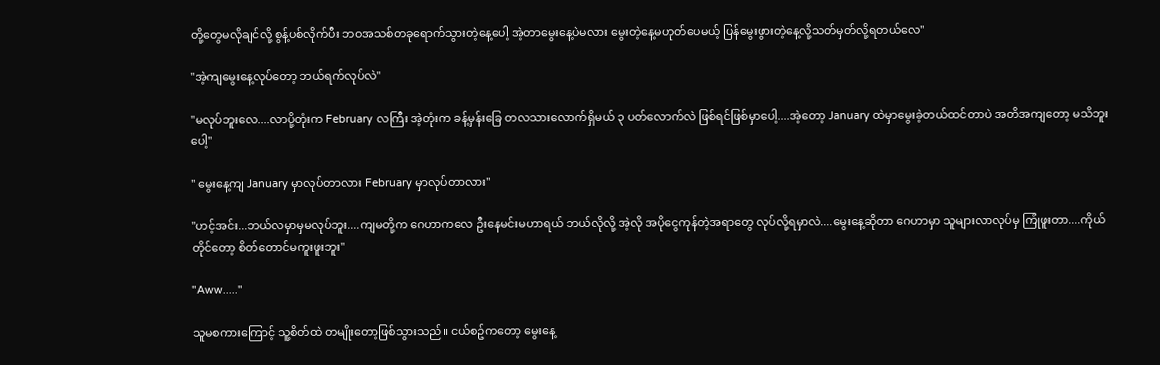တို့တွေမလိုချင်လို့ စွန့်ပစ်လိုက်ပီး ဘဝအသစ်တခုရောက်သွားတဲ့နေ့ပေါ့ အဲ့တာမွေးနေ့ပဲမလား မွေးတဲ့နေ့မဟုတ်ပေမယ့် ပြန်မွေးဖွားတဲ့နေ့လို့သတ်မှတ်လို့ရတယ်လေ"

"အဲ့ကျမွေးနေ့လုပ်တော့ ဘယ်ရက်လုပ်လဲ"

"မလုပ်ဘူးလေ....လာပို့တုံးက February လကြီး အဲ့တုံးက ခန့်မှန်းခြေ တလသားလောက်ရှိမယ် ၃ ပတ်လောက်လဲ ဖြစ်ရင်ဖြစ်မှာပေါ့....အဲ့တော့ January ထဲမှာမွေးခဲ့တယ်ထင်တာပဲ အတိအကျတော့ မသိဘူးပေါ့"

" မွေးနေ့ကျ January မှာလုပ်တာလား February မှာလုပ်တာလား"

"ဟင့်အင်း...ဘယ်လမှာမှမလုပ်ဘူး....ကျမတို့က ဂေဟာကလေ ဦးနေမင်းမဟာရယ် ဘယ်လိုလို့ အဲ့လို အပိုငွေကုန်တဲ့အရာတွေ လုပ်လို့ရမှာလဲ....မွေးနေ့ဆိုတာ ဂေဟာမှာ သူများလာလုပ်မှ ကြုံဖူးတာ....ကိုယ်တိုင်တော့ စိတ်တောင်မကူးဖူးဘူး"

"Aww....."

သူမစကားကြောင့် သူ့စိတ်ထဲ တမျိုးတော့ဖြစ်သွားသည်။ ငယ်စဥ်ကတော့ မွေးနေ့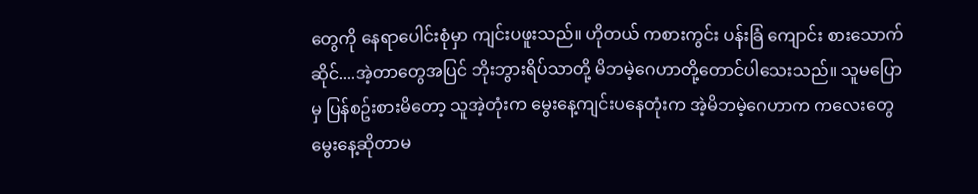တွေကို နေရာပေါင်းစုံမှာ ကျင်းပဖူးသည်။ ဟိုတယ် ကစားကွင်း ပန်းခြံ ကျောင်း စားသောက်ဆိုင်....အဲ့တာတွေအပြင် ဘိုးဘွားရိပ်သာတို့ မိဘမဲ့ဂေဟာတို့တောင်ပါသေးသည်။ သူမပြောမှ ပြန်စဥ်းစားမိတော့ သူအဲ့တုံးက မွေးနေ့ကျင်းပနေတုံးက အဲ့မိဘမဲ့ဂေဟာက ကလေးတွေ မွေးနေ့ဆိုတာမ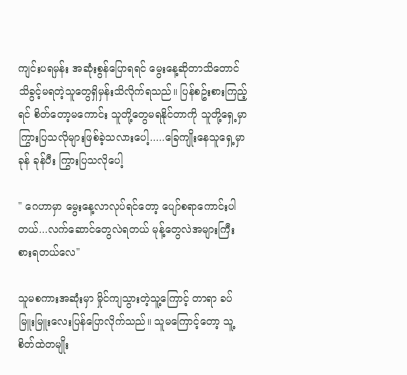ကျင်းပရမှန်း အဆုံးစွန်ပြောရရင် မွေးနေ့ဆိုတာသိတောင်သိခွင့်မရတဲ့သူတွေရှိမှန်းသိလိုက်ရသည်။ ပြန်စဥ်းစားကြည့်ရင် စိတ်တော့မကောင်း သူတို့တွေမရနိုင်တာကို သူတို့ရှေ့မှာ ကြွားပြသလိုများဖြစ်ခဲ့သလားပေါ့.....ခြေကျိုးနေသူရှေ့မှာ ခုန် ခုန်ပီး ကြွားပြသလိုပေါ့

" ဂေဟာမှာ မွေးနေ့လာလုပ်ရင်တော့ ပျော်စရာကောင်းပါတယ်...လက်ဆောင်တွေလဲရတယ် မုန့်တွေလဲအများကြီးစားရတယ်လေ"

သူမစကားအဆုံးမှာ မှိုင်ကျသွားတဲ့သူ့ကြောင့် တာရာ ခပ်မြူးမြူးလေးပြန်ပြောလိုက်သည်။ သူမကြောင့်တော့ သူ့စိတ်ထဲတမျိုး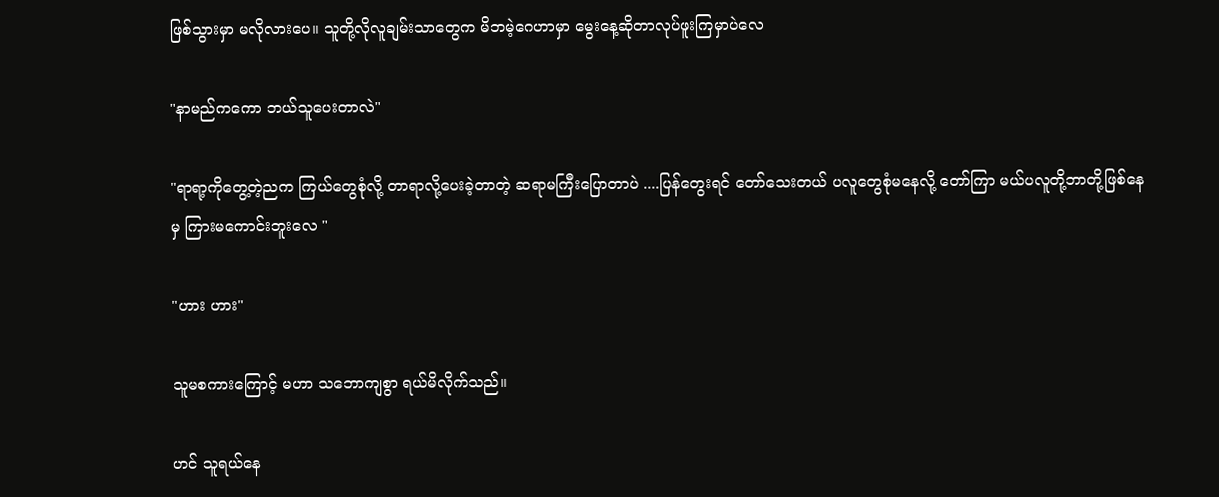ဖြစ်သွားမှာ မလိုလားပေ။ သူတို့လိုလူချမ်းသာတွေက မိဘမဲ့ဂေဟာမှာ မွေးနေ့ဆိုတာလုပ်ဖူးကြမှာပဲလေ

"နာမည်ကကော ဘယ်သူပေးတာလဲ"

"ရာရာ့ကိုတွေ့တဲ့ညက ကြယ်တွေစုံလို့ တာရာလို့ပေးခဲ့တာတဲ့ ဆရာမကြီးပြောတာပဲ ....ပြန်တွေးရင် တော်သေးတယ် ပလူတွေစုံမနေလို့ တော်ကြာ မယ်ပလူတို့ဘာတို့ဖြစ်နေမှ ကြားမကောင်းဘူးလေ "

"ဟား ဟား"

သူမစကားကြောင့် မဟာ သဘောကျစွာ ရယ်မိလိုက်သည်။

ဟင် သူရယ်နေ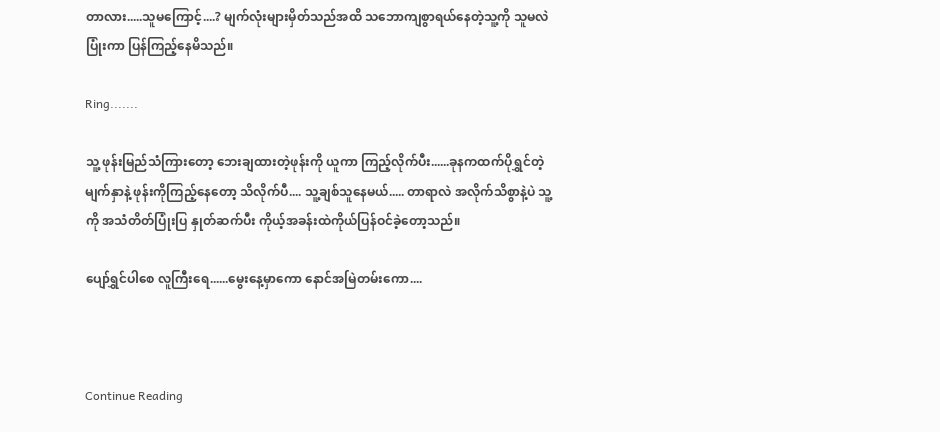တာလား.....သူမကြောင့်....? မျက်လုံးများမှိတ်သည်အထိ သဘောကျစွာရယ်နေတဲ့သူ့ကို သူမလဲ ပြုံးကာ ပြန်ကြည့်နေမိသည်။

Ring.......

သူ့ ဖုန်းမြည်သံကြားတော့ ဘေးချထားတဲ့ဖုန်းကို ယူကာ ကြည့်လိုက်ပီး......ခုနကထက်ပိုရွှင်တဲ့မျက်နှာနဲ့ ဖုန်းကိုကြည့်နေတော့ သိလိုက်ပီ.... သူ့ချစ်သူနေမယ်..... တာရာလဲ အလိုက်သိစွာနဲ့ပဲ သူ့ကို အသံတိတ်ပြုံးပြ နှုတ်ဆက်ပီး ကိုယ့်အခန်းထဲကိုယ်ပြန်ဝင်ခဲ့တော့သည်။

ပျော်ရွှင်ပါစေ လူကြီးရေ......မွေးနေ့မှာကော နောင်အမြဲတမ်းကော....



Continue Reading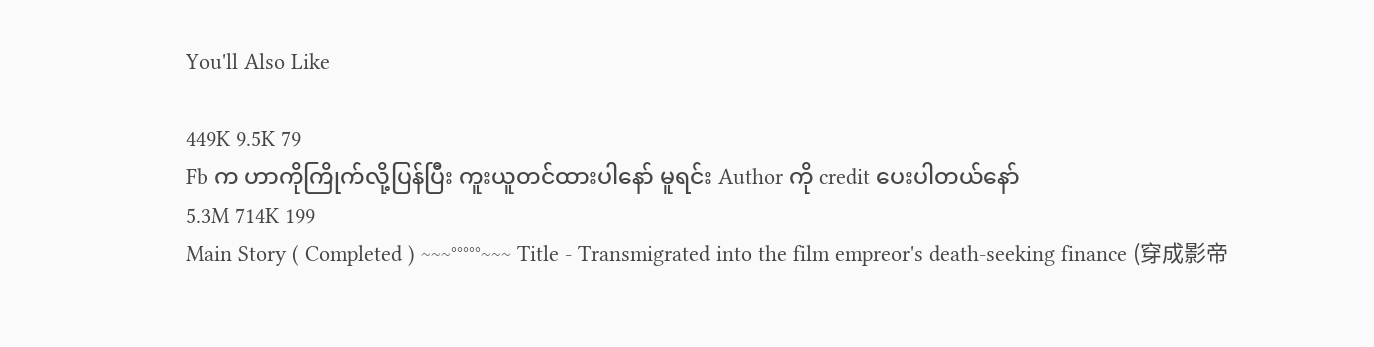You'll Also Like

449K 9.5K 79
Fb က ဟာကိုကြိုက်လို့ပြန်ပြီး ကူးယူတင်ထားပါနော် မူရင်း Author ကို credit ပေးပါတယ်နော်
5.3M 714K 199
Main Story ( Completed ) ~~~°°°°°~~~ Title - Transmigrated into the film empreor's death-seeking finance (穿成影帝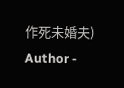作死未婚夫) Author -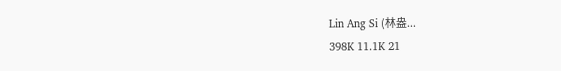Lin Ang Si (林盎...
398K 11.1K 21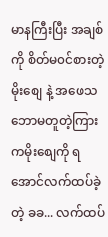မာနကြီးပြီး အချစ်ကို စိတ်မ၀င်စားတဲ့ မိုးစျေ နဲ့ အဖေသဘောမတူတဲ့ကြားကမိုးစျေကို ရအောင်လက်ထပ်ခဲ့တဲ့ ခခ... လက်ထပ်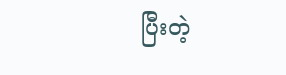ပြီးတဲ့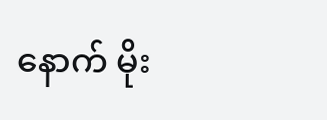နောက် မိုး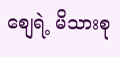စျေရဲ့ မိသားစု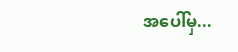အပေါ်မှ...